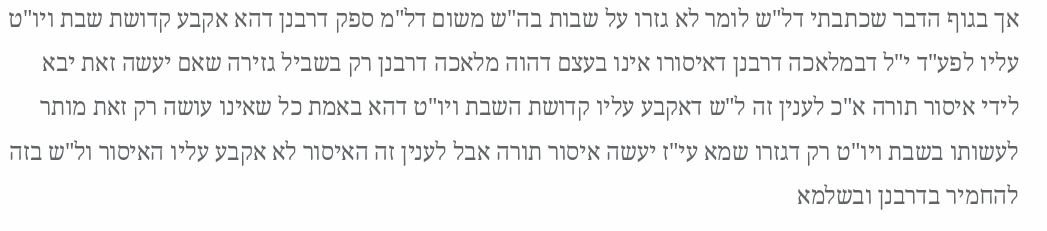אך בגוף הדבר שכתבתי דל"ש לומר לא גזרו על שבות בה"ש משום דל"מ ספק דרבנן דהא אקבע קדושת שבת ויו"ט עליו לפע"ד י"ל דבמלאכה דרבנן דאיסורו אינו בעצם דהוה מלאכה דרבנן רק בשביל גזירה שאם יעשה זאת יבא לידי איסור תורה א"כ לענין זה ל"ש דאקבע עליו קדושת השבת ויו"ט דהא באמת כל שאינו עושה רק זאת מותר לעשותו בשבת ויו"ט רק דגזרו שמא עי"ז יעשה איסור תורה אבל לענין זה האיסור לא אקבע עליו האיסור ול"ש בזה להחמיר בדרבנן ובשלמא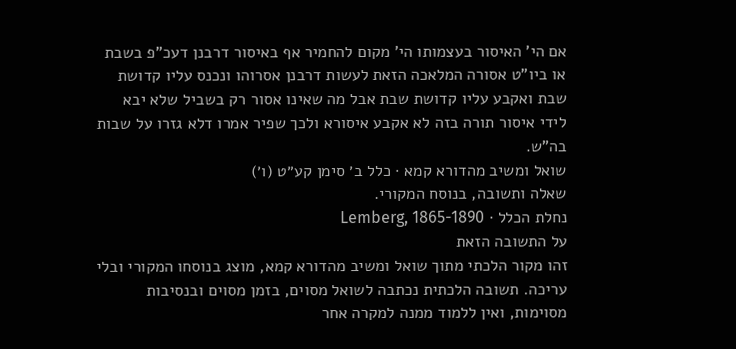אם הי' האיסור בעצמותו הי' מקום להחמיר אף באיסור דרבנן דעכ"פ בשבת או ביו"ט אסורה המלאכה הזאת לעשות דרבנן אסרוהו ונכנס עליו קדושת שבת ואקבע עליו קדושת שבת אבל מה שאינו אסור רק בשביל שלא יבא לידי איסור תורה בזה לא אקבע איסורא ולכך שפיר אמרו דלא גזרו על שבות בה"ש.
שואל ומשיב מהדורא קמא · כלל ב׳ סימן קע״ט (ו׳)
שאלה ותשובה, בנוסח המקורי.
נחלת הכלל · Lemberg, 1865-1890
על התשובה הזאת
זהו מקור הלכתי מתוך שואל ומשיב מהדורא קמא, מוצג בנוסחו המקורי ובלי עריכה. תשובה הלכתית נכתבה לשואל מסוים, בזמן מסוים ובנסיבות מסוימות, ואין ללמוד ממנה למקרה אחר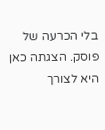בלי הכרעה של פוסק. הצגתה כאן היא לצורך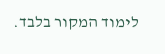לימוד המקור בלבד.